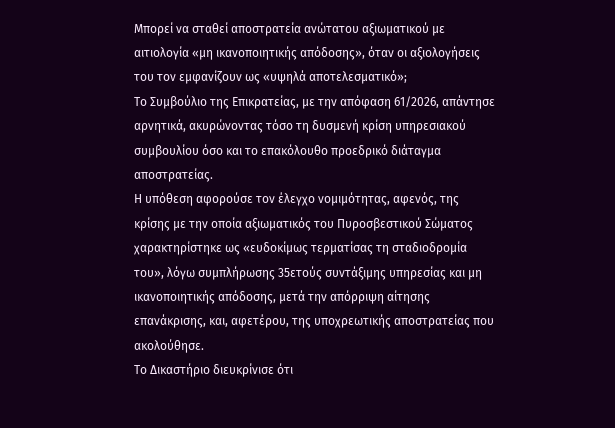Μπορεί να σταθεί αποστρατεία ανώτατου αξιωματικού με αιτιολογία «μη ικανοποιητικής απόδοσης», όταν οι αξιολογήσεις του τον εμφανίζουν ως «υψηλά αποτελεσματικό»;
Το Συμβούλιο της Επικρατείας, με την απόφαση 61/2026, απάντησε αρνητικά, ακυρώνοντας τόσο τη δυσμενή κρίση υπηρεσιακού συμβουλίου όσο και το επακόλουθο προεδρικό διάταγμα αποστρατείας.
Η υπόθεση αφορούσε τον έλεγχο νομιμότητας, αφενός, της κρίσης με την οποία αξιωματικός του Πυροσβεστικού Σώματος χαρακτηρίστηκε ως «ευδοκίμως τερματίσας τη σταδιοδρομία του», λόγω συμπλήρωσης 35ετούς συντάξιμης υπηρεσίας και μη ικανοποιητικής απόδοσης, μετά την απόρριψη αίτησης επανάκρισης, και, αφετέρου, της υποχρεωτικής αποστρατείας που ακολούθησε.
Το Δικαστήριο διευκρίνισε ότι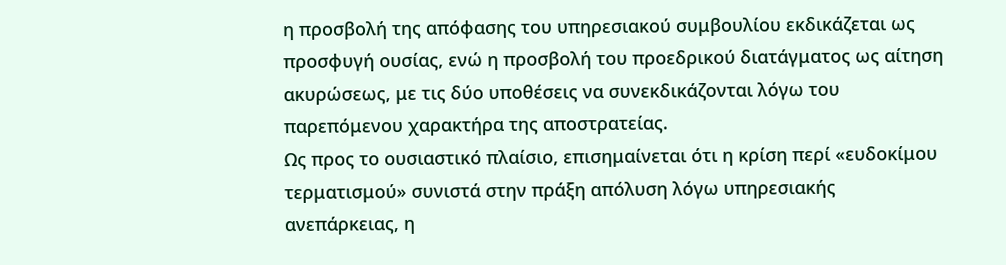η προσβολή της απόφασης του υπηρεσιακού συμβουλίου εκδικάζεται ως προσφυγή ουσίας, ενώ η προσβολή του προεδρικού διατάγματος ως αίτηση ακυρώσεως, με τις δύο υποθέσεις να συνεκδικάζονται λόγω του παρεπόμενου χαρακτήρα της αποστρατείας.
Ως προς το ουσιαστικό πλαίσιο, επισημαίνεται ότι η κρίση περί «ευδοκίμου τερματισμού» συνιστά στην πράξη απόλυση λόγω υπηρεσιακής ανεπάρκειας, η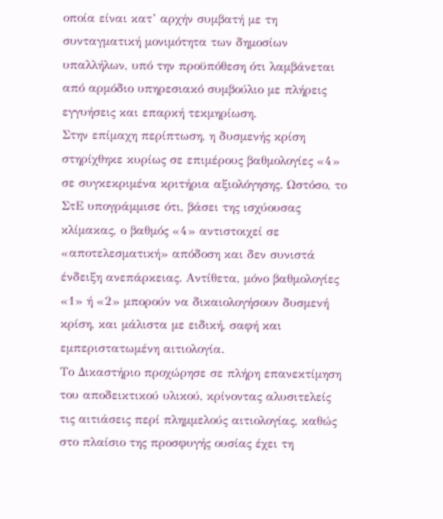οποία είναι κατ’ αρχήν συμβατή με τη συνταγματική μονιμότητα των δημοσίων υπαλλήλων, υπό την προϋπόθεση ότι λαμβάνεται από αρμόδιο υπηρεσιακό συμβούλιο με πλήρεις εγγυήσεις και επαρκή τεκμηρίωση.
Στην επίμαχη περίπτωση, η δυσμενής κρίση στηρίχθηκε κυρίως σε επιμέρους βαθμολογίες «4» σε συγκεκριμένα κριτήρια αξιολόγησης. Ωστόσο, το ΣτΕ υπογράμμισε ότι, βάσει της ισχύουσας κλίμακας, ο βαθμός «4» αντιστοιχεί σε «αποτελεσματική» απόδοση και δεν συνιστά ένδειξη ανεπάρκειας. Αντίθετα, μόνο βαθμολογίες «1» ή «2» μπορούν να δικαιολογήσουν δυσμενή κρίση, και μάλιστα με ειδική, σαφή και εμπεριστατωμένη αιτιολογία.
Το Δικαστήριο προχώρησε σε πλήρη επανεκτίμηση του αποδεικτικού υλικού, κρίνοντας αλυσιτελείς τις αιτιάσεις περί πλημμελούς αιτιολογίας, καθώς στο πλαίσιο της προσφυγής ουσίας έχει τη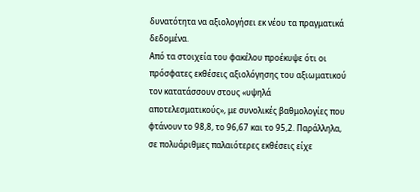δυνατότητα να αξιολογήσει εκ νέου τα πραγματικά δεδομένα.
Από τα στοιχεία του φακέλου προέκυψε ότι οι πρόσφατες εκθέσεις αξιολόγησης του αξιωματικού τον κατατάσσουν στους «υψηλά αποτελεσματικούς», με συνολικές βαθμολογίες που φτάνουν το 98,8, το 96,67 και το 95,2. Παράλληλα, σε πολυάριθμες παλαιότερες εκθέσεις είχε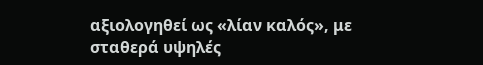αξιολογηθεί ως «λίαν καλός», με σταθερά υψηλές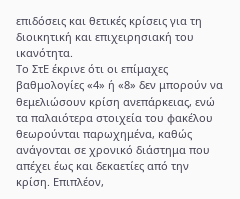επιδόσεις και θετικές κρίσεις για τη διοικητική και επιχειρησιακή του ικανότητα.
Το ΣτΕ έκρινε ότι οι επίμαχες βαθμολογίες «4» ή «8» δεν μπορούν να θεμελιώσουν κρίση ανεπάρκειας, ενώ τα παλαιότερα στοιχεία του φακέλου θεωρούνται παρωχημένα, καθώς ανάγονται σε χρονικό διάστημα που απέχει έως και δεκαετίες από την κρίση. Επιπλέον,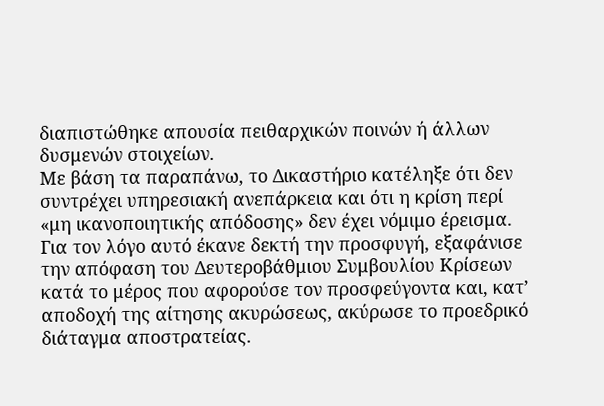διαπιστώθηκε απουσία πειθαρχικών ποινών ή άλλων δυσμενών στοιχείων.
Με βάση τα παραπάνω, το Δικαστήριο κατέληξε ότι δεν συντρέχει υπηρεσιακή ανεπάρκεια και ότι η κρίση περί «μη ικανοποιητικής απόδοσης» δεν έχει νόμιμο έρεισμα.
Για τον λόγο αυτό έκανε δεκτή την προσφυγή, εξαφάνισε την απόφαση του Δευτεροβάθμιου Συμβουλίου Κρίσεων κατά το μέρος που αφορούσε τον προσφεύγοντα και, κατ’ αποδοχή της αίτησης ακυρώσεως, ακύρωσε το προεδρικό διάταγμα αποστρατείας.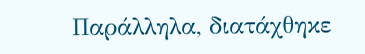Παράλληλα, διατάχθηκε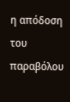η απόδοση του παραβόλου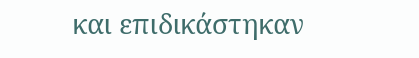και επιδικάστηκαν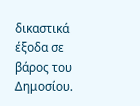δικαστικά έξοδα σε βάρος του Δημοσίου.